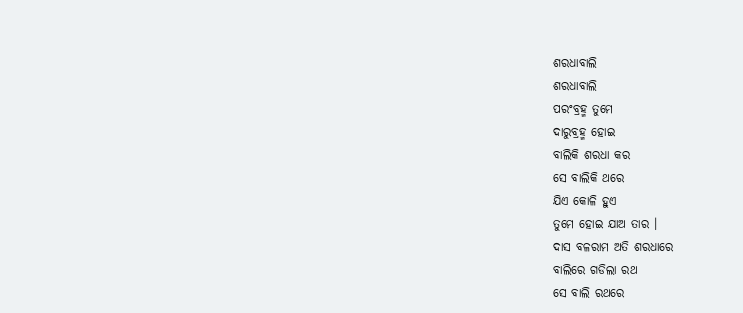ଶରଧାବାଲି
ଶରଧାବାଲି
ପରଂବ୍ରହ୍ମ ତୁମେ
ଦାରୁବ୍ରହ୍ମ ହୋଇ
ବାଲିକି ଶରଧା କର
ସେ ବାଲିକି ଥରେ
ଯିଏ କୋଳି ହୁଏ
ତୁମେ ହୋଇ ଯାଅ ତାର ।
ଦାସ ବଳରାମ ଅତି ଶରଧାରେ
ବାଲିରେ ଗଡିଲା ରଥ
ସେ ବାଲି ରଥରେ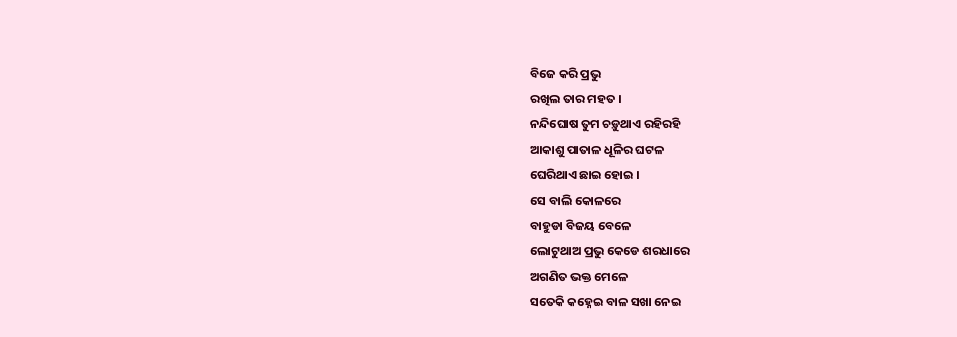ବିଜେ କରି ପ୍ରଭୁ
ରଖିଲ ତାର ମହତ ।
ନନ୍ଦିଘୋଷ ତୁମ ଚଡ଼ୁଥାଏ ରହିରହି
ଆକାଶୁ ପାତାଳ ଧୂଳିର ଘଟଳ
ଘେରିଥାଏ ଛାଇ ହୋଇ ।
ସେ ବାଲି କୋଳରେ
ବାହୁଡା ବିଜୟ ବେଳେ
ଲୋଟୁଥାଅ ପ୍ରଭୁ କେଡେ ଶରଧାରେ
ଅଗଣିତ ଭକ୍ତ ମେଳେ
ସତେକି କହ୍ନେଇ ବାଳ ସଖା ନେଇ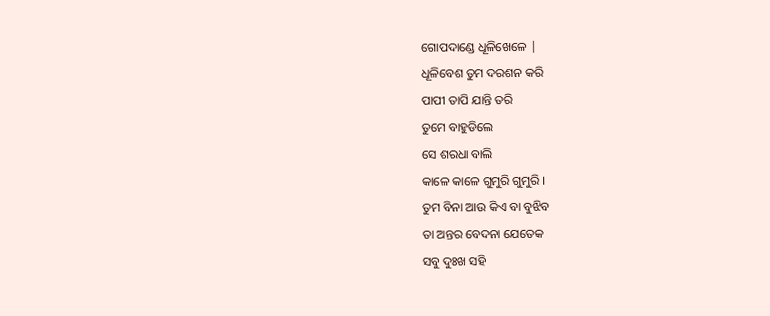ଗୋପଦାଣ୍ଡେ ଧୂଳିଖେଳେ |
ଧୂଳିବେଶ ତୁମ ଦରଶନ କରି
ପାପୀ ତାପି ଯାନ୍ତି ତରି
ତୁମେ ବାହୁଡିଲେ
ସେ ଶରଧା ବାଲି
କାଳେ କାଳେ ଗୁମୁରି ଗୁମୁରି ।
ତୁମ ବିନା ଆଉ କିଏ ବା ବୁଝିବ
ତା ଅନ୍ତର ବେଦନା ଯେତେକ
ସବୁ ଦୁଃଖ ସହି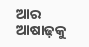ଆର ଆଷାଢ଼କୁ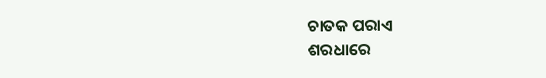ଚାତକ ପରାଏ
ଶରଧାରେ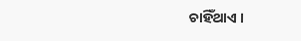ଚାହିଁଥାଏ ।